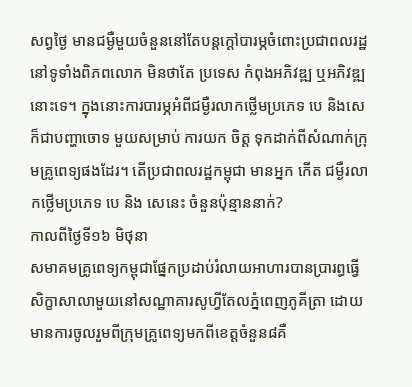សព្វថ្ងៃ មានជម្ងឺមួយចំនួននៅតែបន្តក្តៅបារម្ភចំពោះប្រជាពលរដ្ឋនៅទូទាំងពិភពលោក មិនថាតែ ប្រទេស កំពុងអភិវឌ្ឍ ឬអភិវឌ្ឍនោះទេ។ ក្នុងនោះការបារម្ភអំពីជម្ងឺរលាកថ្លើមប្រភេទ បេ និងសេ ក៏ជាបញ្ហាចោទ មួយសម្រាប់ ការយក ចិត្ត ទុកដាក់ពីសំណាក់ក្រុមគ្រូពេទ្យផងដែរ។ តើប្រជាពលរដ្ឋកម្ពុជា មានអ្នក កើត ជម្ងឺរលាកថ្លើមប្រភេទ បេ និង សេនេះ ចំនួនប៉ុន្មាននាក់?
កាលពីថ្ងៃទី១៦ មិថុនា
សមាគមគ្រូពេទ្យកម្ពុជាផ្នែកប្រដាប់រំលាយអាហារបានប្រារព្ធធ្វើសិក្ខាសាលាមួយនៅសណ្ឋាគារសូហ្វីតែលភ្នំពេញភូគីត្រា ដោយមានការចូលរួមពីក្រុមគ្រូពេទ្យមកពីខេត្តចំនួន៨គឺ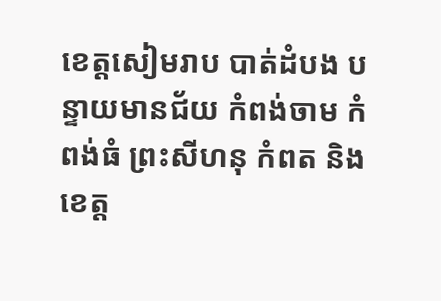ខេត្តសៀមរាប បាត់ដំបង បន្ទាយមានជ័យ កំពង់ចាម កំពង់ធំ ព្រះសីហនុ កំពត និងខេត្ត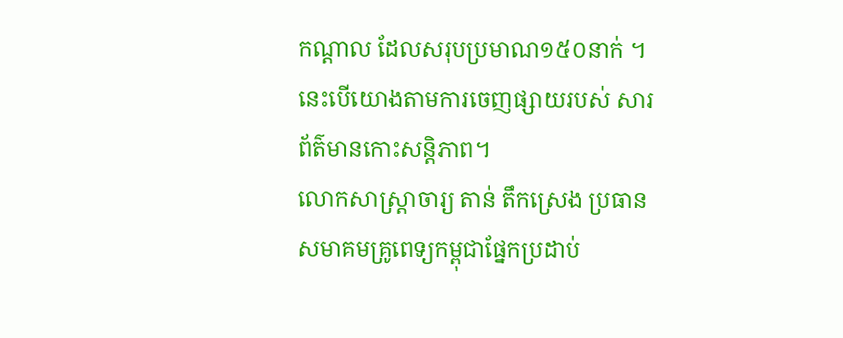កណ្តាល ដែលសរុបប្រមាណ១៥០នាក់ ។ នេះបើយោងតាមការចេញផ្សាយរបស់ សារព័ត៌មានកោះសន្តិភាព។
លោកសាស្ត្រាចារ្យ តាន់ តឹកស្រេង ប្រធានសមាគមគ្រូពេទ្យកម្ពុជាផ្នែកប្រដាប់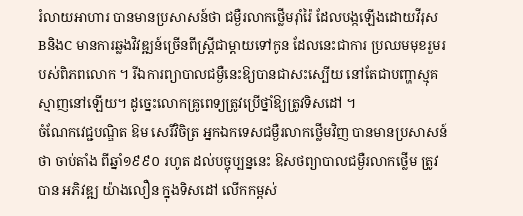រំលាយអាហារ បានមានប្រសាសន៍ថា ជម្ងឺរលាកថ្លើមរ៉ាំរ៉ៃ ដែលបង្កឡើងដោយវីរុស BនិងC មានការឆ្លងវិវឌ្ឍន៍ច្រើនពីស្ត្រីជាម្តាយទៅកូន ដែលនេះជាការ ប្រឈមមុខរួមរបស់ពិភពលោក ។ រីឯការព្យាបាលជម្ងឺនេះឱ្យបានជាសះស្បើយ នៅតែជាបញ្ហាស្មុគស្មាញនៅឡើយ។ ដូច្នេះលោកគ្រូពេទ្យត្រូវប្រើថ្នាំឱ្យត្រូវទិសដៅ ។
ចំណែកវេជ្ជបណ្ឌិត ឱម សេរីវិចិត្រ អ្នកឯកទេសជម្ងឺរលាកថ្លើមវិញ បានមានប្រសាសន៍ថា ចាប់តាំង ពីឆ្នាំ១៩៩០ រហូត ដល់បច្ចុប្បន្ននេះ ឱសថព្យាបាលជម្ងឺរលាកថ្លើម ត្រូវបាន អភិវឌ្ឍ យ៉ាងលឿន ក្នុងទិសដៅ លើកកម្ពស់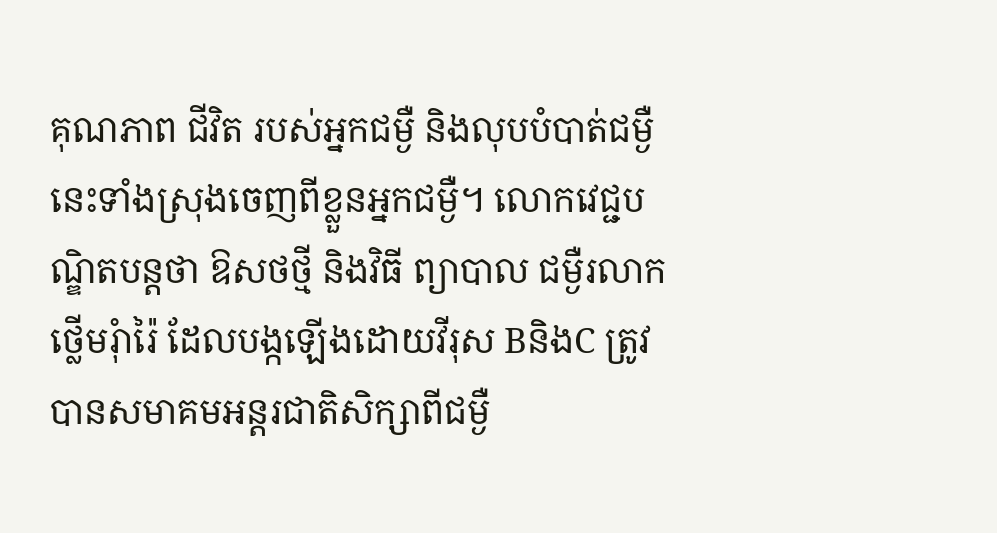គុណភាព ជីវិត របស់អ្នកជម្ងឺ និងលុបបំបាត់ជម្ងឺនេះទាំងស្រុងចេញពីខ្លួនអ្នកជម្ងឺ។ លោកវេជ្ជបណ្ឌិតបន្តថា ឱសថថ្មី និងវិធី ព្យាបាល ជម្ងឺរលាកថ្លើមរុំារ៉ៃ ដែលបង្កឡើងដោយវីរុស BនិងC ត្រូវបានសមាគមអន្តរជាតិសិក្សាពីជម្ងឺ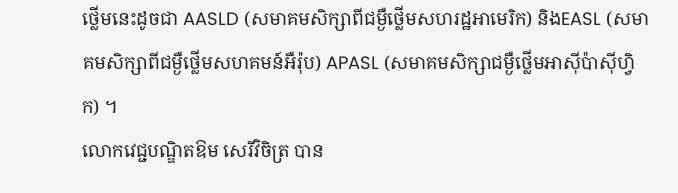ថ្លើមនេះដូចជា AASLD (សមាគមសិក្សាពីជម្ងឺថ្លើមសហរដ្ឋអាមេរិក) និងEASL (សមាគមសិក្សាពីជម្ងឺថ្លើមសហគមន៍អឺរ៉ុប) APASL (សមាគមសិក្សាជម្ងឺថ្លើមអាស៊ីប៉ាស៊ីហ្វិក) ។
លោកវេជ្ជបណ្ឌិតឱម សេរីវិចិត្រ បាន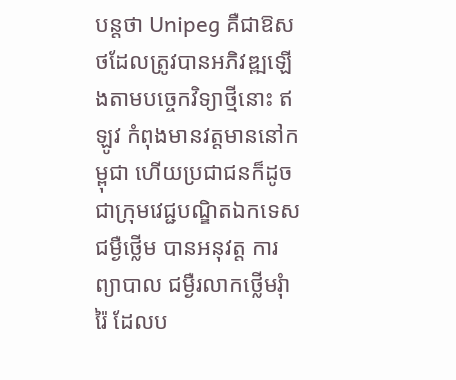បន្តថា Unipeg គឺជាឱសថដែលត្រូវបានអភិវឌ្ឍឡើងតាមបច្ចេកវិទ្យាថ្មីនោះ ឥឡូវ កំពុងមានវត្តមាននៅកម្ពុជា ហើយប្រជាជនក៏ដូចជាក្រុមវេជ្ជបណ្ឌិតឯកទេសជម្ងឺថ្លើម បានអនុវត្ត ការព្យាបាល ជម្ងឺរលាកថ្លើមរុំារ៉ៃ ដែលប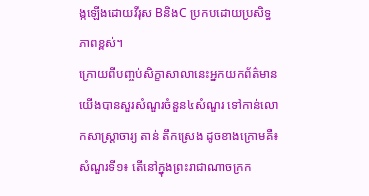ង្កឡើងដោយវីរុស BនិងC ប្រកបដោយប្រសិទ្ធភាពខ្ពស់។
ក្រោយពីបញ្ចប់សិក្ខាសាលានេះអ្នកយកព័ត៌មានយើងបានសួរសំណួរចំនួន៤សំណួរ ទៅកាន់លោកសាស្ត្រាចារ្យ តាន់ តឹកស្រេង ដូចខាងក្រោមគឺ៖
សំណួរទី១៖ តើនៅក្នុងព្រះរាជាណាចក្រក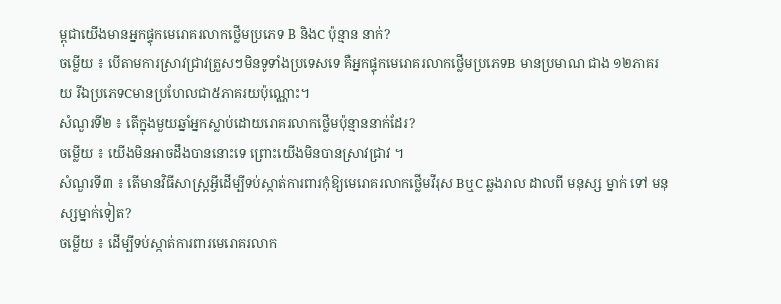ម្ពុជាយើងមានអ្នកផ្ទុកមេរោគរលាកថ្លើមប្រភេទ B និងC ប៉ុន្មាន នាក់?
ចម្លើយ ៖ បើតាមការស្រាវជ្រាវត្រួសៗមិនទូទាំងប្រទេសទេ គឺអ្នកផ្ទុកមេរោគរលាកថ្លើមប្រភេទB មានប្រមាណ ជាង ១២ភាគរយ រីឯប្រភេទCមានប្រហែលជា៥ភាគរយប៉ុណ្ណោះ។
សំណួរទី២ ៖ តើក្នុងមួយឆ្នាំអ្នកស្លាប់ដោយរោគរលាកថ្លើមប៉ុន្មាននាក់ដែរ?
ចម្លើយ ៖ យើងមិនអាចដឹងបាននោះទេ ព្រោះយើងមិនបានស្រាវជ្រាវ ។
សំណួរទី៣ ៖ តើមានវិធីសាស្ត្រអ្វីដើម្បីទប់ស្កាត់ការពារកុំឱ្យមេរោគរលាកថ្លើមវីរុស BឬC ឆ្លងរាល ដាលពី មនុស្ស ម្នាក់ ទៅ មនុស្សម្នាក់ទៀត?
ចម្លើយ ៖ ដើម្បីទប់ស្កាត់ការពារមេរោគរលាក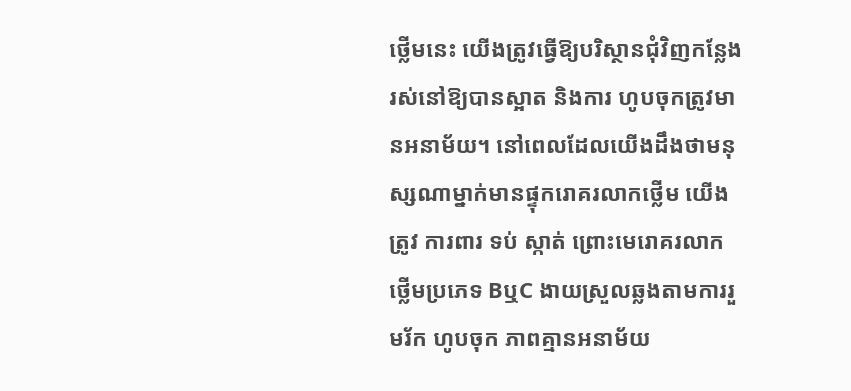ថ្លើមនេះ យើងត្រូវធ្វើឱ្យបរិស្ថានជុំវិញកន្លែងរស់នៅឱ្យបានស្អាត និងការ ហូបចុកត្រូវមានអនាម័យ។ នៅពេលដែលយើងដឹងថាមនុស្សណាម្នាក់មានផ្ទុករោគរលាកថ្លើម យើងត្រូវ ការពារ ទប់ ស្កាត់ ព្រោះមេរោគរលាកថ្លើមប្រភេទ BឬC ងាយស្រួលឆ្លងតាមការរួមរ័ក ហូបចុក ភាពគ្មានអនាម័យ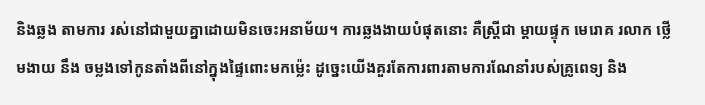និងឆ្លង តាមការ រស់នៅជាមួយគ្នាដោយមិនចេះអនាម័យ។ ការឆ្លងងាយបំផុតនោះ គឺស្ត្រីជា ម្តាយផ្ទុក មេរោគ រលាក ថ្លើមងាយ នឹង ចម្លងទៅកូនតាំងពីនៅក្នុងផ្ទៃពោះមកម៉្លេះ ដូច្នេះយើងគួរតែការពារតាមការណែនាំរបស់គ្រូពេទ្យ និង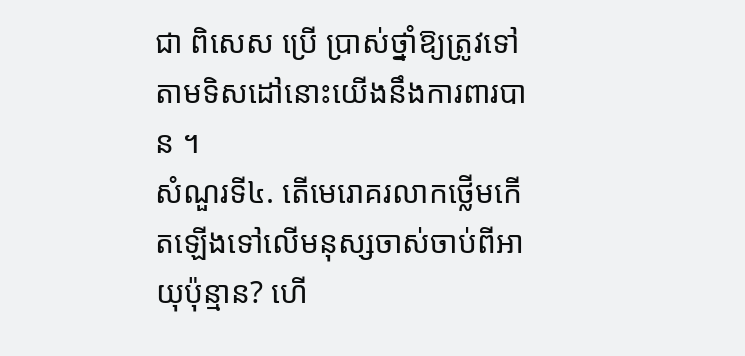ជា ពិសេស ប្រើ ប្រាស់ថ្នាំឱ្យត្រូវទៅតាមទិសដៅនោះយើងនឹងការពារបាន ។
សំណួរទី៤. តើមេរោគរលាកថ្លើមកើតឡើងទៅលើមនុស្សចាស់ចាប់ពីអាយុប៉ុន្មាន? ហើ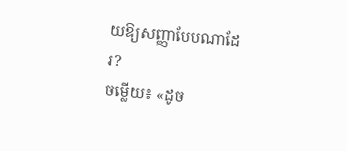យឱ្យសញ្ញាបែបណាដែរ?
ចម្លើយ៖ «ដូច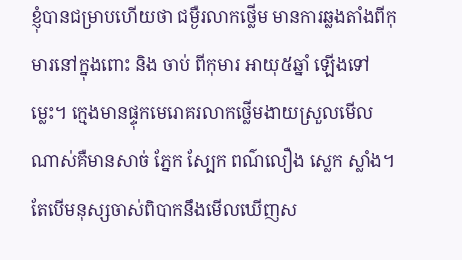ខ្ញុំបានជម្រាបហើយថា ជម្ងឺរលាកថ្លើម មានការឆ្លងតាំងពីកុមារនៅក្នុងពោះ និង ចាប់ ពីកុមារ អាយុ៥ឆ្នាំ ឡើងទៅម្លេះ។ ក្មេងមានផ្ទុកមេរោគរលាកថ្លើមងាយស្រួលមើលណាស់គឺមានសាច់ ភ្នែក ស្បែក ពណ៌លឿង ស្លេក ស្លាំង។ តែបើមនុស្សចាស់ពិបាកនឹងមើលឃើញស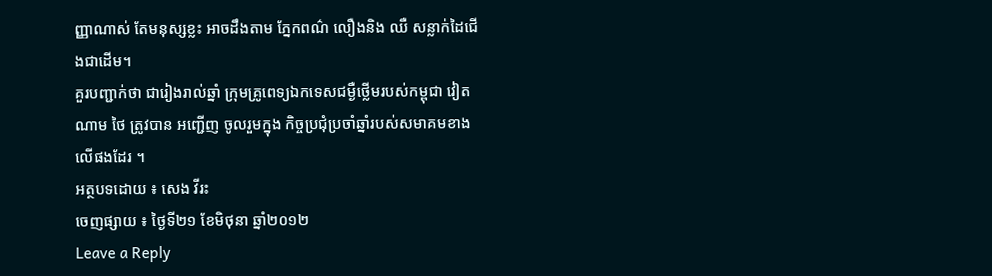ញ្ញាណាស់ តែមនុស្សខ្លះ អាចដឹងតាម ភ្នែកពណ៌ លឿងនិង ឈឺ សន្លាក់ដៃជើងជាដើម។
គួរបញ្ជាក់ថា ជារៀងរាល់ឆ្នាំ ក្រុមគ្រូពេទ្យឯកទេសជម្ងឺថ្លើមរបស់កម្ពុជា វៀតណាម ថៃ ត្រូវបាន អញ្ជើញ ចូលរួមក្នុង កិច្ចប្រជុំប្រចាំឆ្នាំរបស់សមាគមខាងលើផងដែរ ។
អត្ថបទដោយ ៖ សេង វីរះ
ចេញផ្សាយ ៖ ថ្ងៃទី២១ ខែមិថុនា ឆ្នាំ២០១២
Leave a Reply